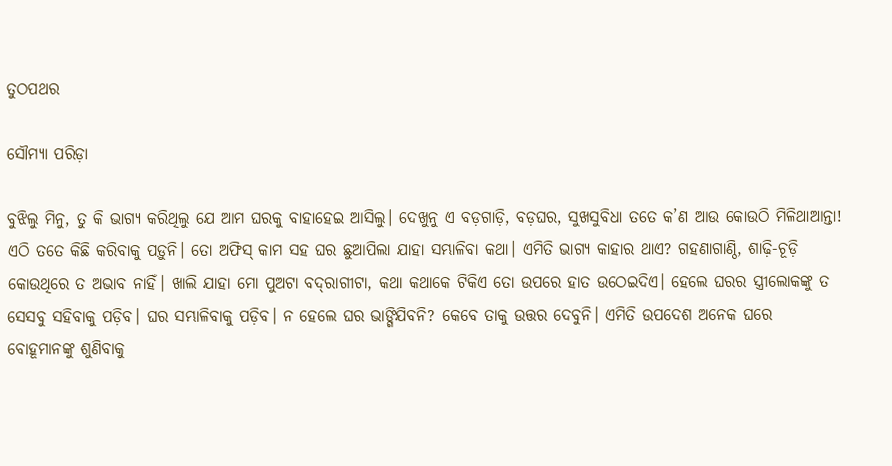ତୁଠପଥର

ସୌମ୍ୟା ପରିଡ଼ା

ବୁଝିଲୁ ମିନୁ, ତୁ କି ଭାଗ୍ୟ କରିଥିଲୁ ଯେ ଆମ ଘରକୁ ବାହାହେଇ ଆସିଲୁ। ଦେଖୁନୁ ଏ ବଡ଼ଗାଡ଼ି, ବଡ଼ଘର, ସୁଖସୁବିଧା ତତେ କ’ଣ ଆଉ କୋଉଠି ମିଳିଥାଆନ୍ତା! ଏଠି ତତେ କିଛି କରିବାକୁ ପଡ଼ୁନି। ତୋ ଅଫିସ୍‌ କାମ ସହ ଘର ଛୁଆପିଲା ଯାହା ସମ୍ଭାଳିବା କଥା। ଏମିତି ଭାଗ୍ୟ କାହାର ଥାଏ? ଗହଣାଗାଣ୍ଠି, ଶାଢ଼ି-ଚୂଡ଼ି କୋଉଥିରେ ତ ଅଭାବ ନାହିଁ। ଖାଲି ଯାହା ମୋ ପୁଅଟା ବଦ୍‌ରାଗୀଟା, କଥା କଥାକେ ଟିକିଏ ତୋ ଉପରେ ହାତ ଉଠେଇଦିଏ। ହେଲେ ଘରର ସ୍ତ୍ରୀଲୋକଙ୍କୁ ତ ସେସବୁ ସହିବାକୁ ପଡ଼ିବ। ଘର ସମ୍ଭାଳିବାକୁ ପଡ଼ିବ। ନ ହେଲେ ଘର ଭାଙ୍ଗିଯିବନି? କେବେ ତାକୁ ଉତ୍ତର ଦେବୁନି। ଏମିତି ଉପଦେଶ ଅନେକ ଘରେ ବୋହୂମାନଙ୍କୁ ଶୁଣିବାକୁ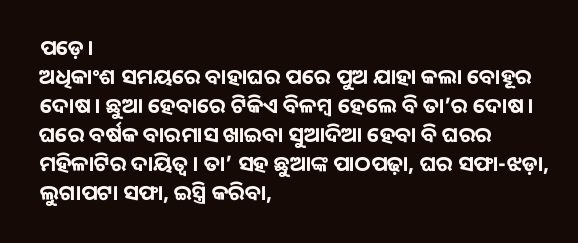ପଡ଼େ।
ଅଧିକାଂଶ ସମୟରେ ବାହାଘର ପରେ ପୁଅ ଯାହା କଲା ବୋହୂର ଦୋଷ। ଛୁଆ ହେବାରେ ଟିକିଏ ବିଳମ୍ବ ହେଲେ ବି ତା’ର ଦୋଷ। ଘରେ ବର୍ଷକ ବାରମାସ ଖାଇବା ସୁଆଦିଆ ହେବା ବି ଘରର ମହିଳାଟିର ଦାୟିତ୍ୱ। ତା’ ସହ ଛୁଆଙ୍କ ପାଠପଢ଼ା, ଘର ସଫା-ଝଡ଼ା, ଲୁଗାପଟା ସଫା, ଇସ୍ତ୍ରି କରିବା,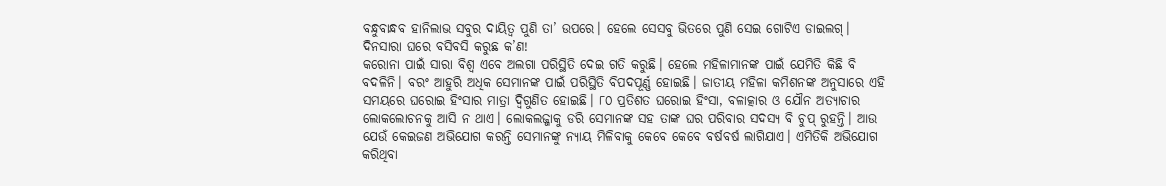ବନ୍ଧୁବାନ୍ଧବ ହାନିଲାଭ ସବୁର ଦାୟିତ୍ୱ ପୁଣି ତା’ ଉପରେ। ହେଲେ ସେସବୁ ଭିତରେ ପୁଣି ସେଇ ଗୋଟିଏ ଡାଇଲଗ୍‌। ଦିନସାରା ଘରେ ବସିବସି କରୁଛ କ’ଣ!
କରୋନା ପାଇଁ ସାରା ବିଶ୍ୱ ଏବେ ଅଲଗା ପରିସ୍ଥିତି ଦେଇ ଗତି କରୁଛି। ହେଲେ ମହିଳାମାନଙ୍କ ପାଇଁ ଯେମିତି କିଛି ବି ବଦଳିନି। ବରଂ ଆହୁରି ଅଧିକ ସେମାନଙ୍କ ପାଇଁ ପରିସ୍ଥିତି ବିପଦପୂର୍ଣ୍ଣ ହୋଇଛି। ଜାତୀୟ ମହିଳା କମିଶନଙ୍କ ଅନୁସାରେ ଏହି ସମୟରେ ଘରୋଇ ହିଂସାର ମାତ୍ରା ଦ୍ୱିଗୁଣିତ ହୋଇଛି। ୮୦ ପ୍ରତିଶତ ଘରୋଇ ହିଂସା, ବଳାତ୍କାର ଓ ଯୌନ ଅତ୍ୟାଚାର ଲୋକଲୋଚନକୁ ଆସି ନ ଥାଏ। ଲୋକଲଜ୍ଜାକୁ ଡରି ସେମାନଙ୍କ ସହ ତାଙ୍କ ଘର ପରିବାର ସଦସ୍ୟ ବି ଚୁପ୍‌ ରୁହନ୍ତି। ଆଉ ଯେଉଁ କେଇଜଣ ଅଭିଯୋଗ କରନ୍ତି ସେମାନଙ୍କୁ ନ୍ୟାୟ ମିଳିବାକୁ କେବେ କେବେ ବର୍ଷବର୍ଷ ଲାଗିଯାଏ। ଏମିତିକି ଅଭିଯୋଗ କରିଥିବା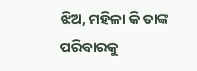ଝିଅ, ମହିଳା କି ତାଙ୍କ ପରିବାରକୁ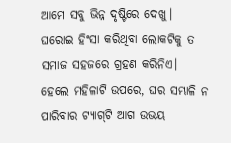ଆମେ ସବୁ ଭିନ୍ନ ଦୃଷ୍ଟିରେ ଦେଖୁ। ଘରୋଇ ହିଂସା କରିଥିବା ଲୋକଟିକୁ ତ ସମାଜ ସହଜରେ ଗ୍ରହଣ କରିନିଏ। ହେଲେ ମହିଳାଟି ଉପରେ, ଘର ସମ୍ଭାଳି ନ ପାରିବାର ଟ୍ୟାଗ୍‌ଟି ଆଗ ଉଭୟ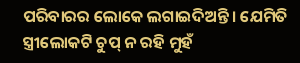ପରିବାରର ଲୋକେ ଲଗାଇଦିଅନ୍ତି। ଯେମିତି ସ୍ତ୍ରୀଲୋକଟି ଚୁପ୍‌ ନ ରହି ମୁହଁ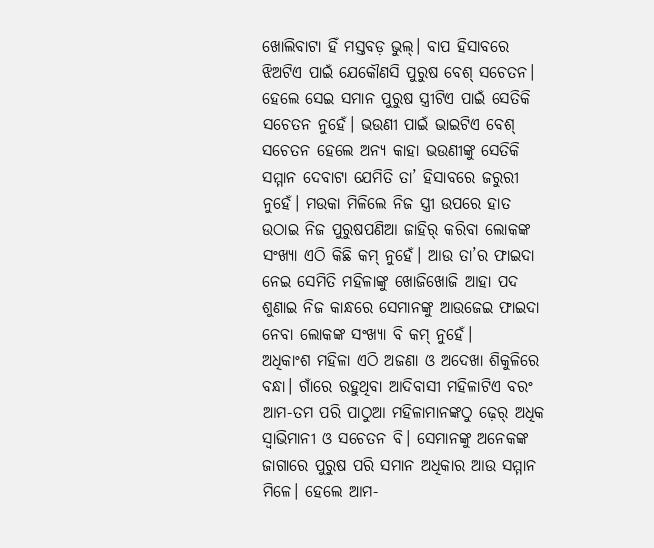ଖୋଲିବାଟା ହିଁ ମସ୍ତବଡ଼ ଭୁଲ୍‌। ବାପ ହିସାବରେ ଝିଅଟିଏ ପାଇଁ ଯେକୌଣସି ପୁରୁଷ ବେଶ୍‌ ସଚେତନ। ହେଲେ ସେଇ ସମାନ ପୁରୁଷ ସ୍ତ୍ରୀଟିଏ ପାଇଁ ସେତିକି ସଚେତନ ନୁହେଁ। ଭଉଣୀ ପାଇଁ ଭାଇଟିଏ ବେଶ୍‌ ସଚେତନ ହେଲେ ଅନ୍ୟ କାହା ଭଉଣୀଙ୍କୁ ସେତିକି ସମ୍ମାନ ଦେବାଟା ଯେମିତି ତା’ ହିସାବରେ ଜରୁରୀ ନୁହେଁ। ମଉକା ମିଳିଲେ ନିଜ ସ୍ତ୍ରୀ ଉପରେ ହାତ ଉଠାଇ ନିଜ ପୁରୁଷପଣିଆ ଜାହିର୍‌ କରିବା ଲୋକଙ୍କ ସଂଖ୍ୟା ଏଠି କିଛି କମ୍‌ ନୁହେଁ। ଆଉ ତା’ର ଫାଇଦା ନେଇ ସେମିତି ମହିଳାଙ୍କୁ ଖୋଜିଖୋଜି ଆହା ପଦ ଶୁଣାଇ ନିଜ କାନ୍ଧରେ ସେମାନଙ୍କୁ ଆଉଜେଇ ଫାଇଦା ନେବା ଲୋକଙ୍କ ସଂଖ୍ୟା ବି କମ୍‌ ନୁହେଁ।
ଅଧିକାଂଶ ମହିଳା ଏଠି ଅଜଣା ଓ ଅଦେଖା ଶିକୁଳିରେ ବନ୍ଧା। ଗାଁରେ ରହୁଥିବା ଆଦିବାସୀ ମହିଳାଟିଏ ବରଂ ଆମ-ତମ ପରି ପାଠୁଆ ମହିଳାମାନଙ୍କଠୁ ଢ଼େର୍‌ ଅଧିକ ସ୍ବାଭିମାନୀ ଓ ସଚେତନ ବି। ସେମାନଙ୍କୁ ଅନେକଙ୍କ ଜାଗାରେ ପୁରୁଷ ପରି ସମାନ ଅଧିକାର ଆଉ ସମ୍ମାନ ମିଳେ। ହେଲେ ଆମ-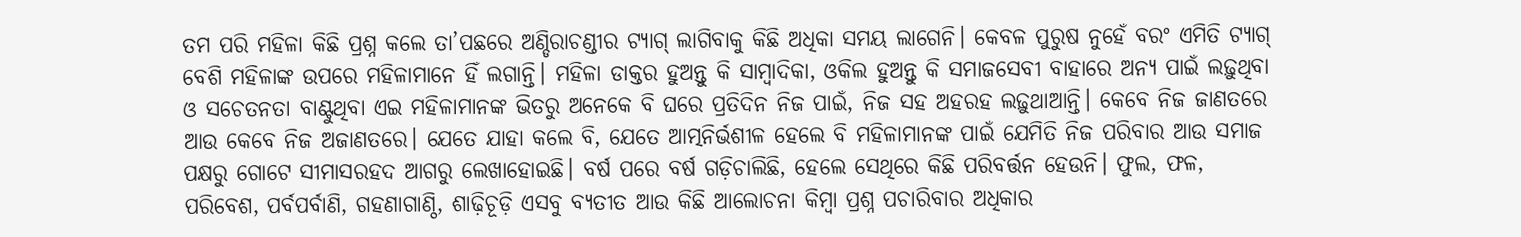ତମ ପରି ମହିଳା କିଛି ପ୍ରଶ୍ନ କଲେ ତା’ପଛରେ ଅଣ୍ଡିରାଚଣ୍ଡୀର ଟ୍ୟାଗ୍‌ ଲାଗିବାକୁ କିଛି ଅଧିକା ସମୟ ଲାଗେନି। କେବଳ ପୁରୁଷ ନୁହେଁ ବରଂ ଏମିତି ଟ୍ୟାଗ୍‌ ବେଶି ମହିଳାଙ୍କ ଉପରେ ମହିଳାମାନେ ହିଁ ଲଗାନ୍ତି। ମହିଳା ଡାକ୍ତର ହୁଅନ୍ତୁ କି ସାମ୍ବାଦିକା, ଓକିଲ ହୁଅନ୍ତୁ କି ସମାଜସେବୀ ବାହାରେ ଅନ୍ୟ ପାଇଁ ଲଢ଼ୁଥିବା ଓ ସଚେତନତା ବାଣ୍ଟୁଥିବା ଏଇ ମହିଳାମାନଙ୍କ ଭିତରୁ ଅନେକେ ବି ଘରେ ପ୍ରତିଦିନ ନିଜ ପାଇଁ, ନିଜ ସହ ଅହରହ ଲଢ଼ୁଥାଆନ୍ତି। କେବେ ନିଜ ଜାଣତରେ ଆଉ କେବେ ନିଜ ଅଜାଣତରେ। ଯେତେ ଯାହା କଲେ ବି, ଯେତେ ଆତ୍ମନିର୍ଭଶୀଳ ହେଲେ ବି ମହିଳାମାନଙ୍କ ପାଇଁ ଯେମିତି ନିଜ ପରିବାର ଆଉ ସମାଜ ପକ୍ଷରୁ ଗୋଟେ ସୀମାସରହଦ ଆଗରୁ ଲେଖାହୋଇଛି। ବର୍ଷ ପରେ ବର୍ଷ ଗଡ଼ିଚାଲିଛି, ହେଲେ ସେଥିରେ କିଛି ପରିବର୍ତ୍ତନ ହେଉନି। ଫୁଲ, ଫଳ, ପରିବେଶ, ପର୍ବପର୍ବାଣି, ଗହଣାଗାଣ୍ଠି, ଶାଢ଼ିଚୂଡ଼ି ଏସବୁ ବ୍ୟତୀତ ଆଉ କିଛି ଆଲୋଚନା କିମ୍ବା ପ୍ରଶ୍ନ ପଚାରିବାର ଅଧିକାର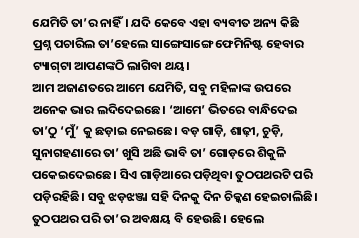ଯେମିତି ତା’ର ନାହିଁ। ଯଦି କେବେ ଏହା ବ୍ୟବୀତ ଅନ୍ୟ କିଛି ପ୍ରଶ୍ନ ପଚାରିଲ ତା’ହେଲେ ସାଙ୍ଗେସାଙ୍ଗେ ଫେମିନିଷ୍ଟ ହେବାର ଟ୍ୟାଗ୍‌ଟା ଆପଣଙ୍କଠି ଲାଗିବା ଥୟ।
ଆମ ଅଜାଣତରେ ଆମେ ଯେମିତି, ସବୁ ମହିଳାଙ୍କ ଉପରେ ଅନେକ ଭାର ଲଦିଦେଇଛେ। ‘ଆମେ’ ଭିତରେ ବାନ୍ଧିଦେଇ ତା’ଠୁ ‘ମୁଁ’ କୁ ଛଡ଼ାଇ ନେଇଛେ। ବଡ଼ ଗାଡ଼ି, ଶାଢ଼ୀ, ଚୁଡ଼ି, ସୁନାଗହଣାରେ ତା’ ଖୁସି ଅଛି ଭାବି ତା’ ଗୋଡ଼ରେ ଶିକୁଳି ପକେଇଦେଇଛେ। ସିଏ ଗାଡ଼ିଆରେ ପଡ଼ିଥିବା ତୁଠପଥରଟି ପରି ପଡ଼ିରହିଛି। ସବୁ ଝଡ଼ଝଞ୍ଜା ସହି ଦିନକୁ ଦିନ ଚିକ୍କଣ ହେଇଚାଲିଛି। ତୁଠପଥର ପରି ତା’ର ଅବକ୍ଷୟ ବି ହେଉଛି। ହେଲେ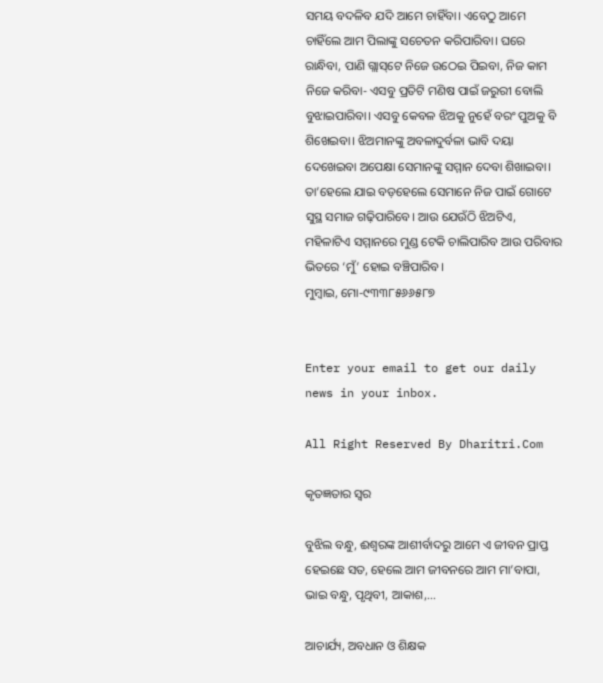ସମୟ ବଦଳିବ ଯଦି ଆମେ ଚାହିଁବା। ଏବେଠୁ ଆମେ ଚାହିଁଲେ ଆମ ପିଲାଙ୍କୁ ସଚେତନ କରିପାରିବା। ଘରେ ରାନ୍ଧିବା, ପାଣି ଗ୍ଲାସ୍‌ଟେ ନିଜେ ଉଠେଇ ପିଇବା, ନିଜ କାମ ନିଜେ କରିବା- ଏସବୁ ପ୍ରତିଟି ମଣିଷ ପାଇଁ ଜରୁରୀ ବୋଲି ବୁଝାଇପାରିବା। ଏସବୁ କେବଳ ଝିଅକୁ ନୁହେଁ ବରଂ ପୁଅକୁ ବି ଶିଖେଇବା। ଝିଅମାନଙ୍କୁ ଅବଳାଦୁର୍ବଳା ଭାବି ଦୟା ଦେଖେଇବା ଅପେକ୍ଷା ସେମାନଙ୍କୁ ସମ୍ମାନ ଦେବା ଶିଖାଇବା। ତା’ହେଲେ ଯାଇ ବଡ଼ହେଲେ ସେମାନେ ନିଜ ପାଇଁ ଗୋଟେ ସୁସ୍ଥ ସମାଜ ଗଢ଼ିପାରିବେ। ଆଉ ଯେଉଁଠି ଝିଅଟିଏ, ମହିଳାଟିଏ ସମ୍ମାନରେ ମୁଣ୍ଡ ଟେକି ଚାଲିପାରିବ ଆଉ ପରିବାର ଭିତରେ ‘ମୁଁ’ ହୋଇ ବଞ୍ଚିପାରିବ।
ମୁମ୍ବାଇ, ମୋ-୯୩୩୮୫୬୬୫୮୭


Enter your email to get our daily news in your inbox.

All Right Reserved By Dharitri.Com

କୃତଜ୍ଞତାର ସ୍ବର

ବୁଝିଲ ବନ୍ଧୁ, ଈଶ୍ବରଙ୍କ ଆଶୀର୍ବାଦରୁ ଆମେ ଏ ଜୀବନ ପ୍ରାପ୍ତ ହେଇଛେ ସତ, ହେଲେ ଆମ ଜୀବନରେ ଆମ ମା’ବାପା, ଭାଇ ବନ୍ଧୁ, ପୃଥିବୀ, ଆକାଶ,...

ଆଚାର୍ଯ୍ୟ, ଅବଧାନ ଓ ଶିକ୍ଷକ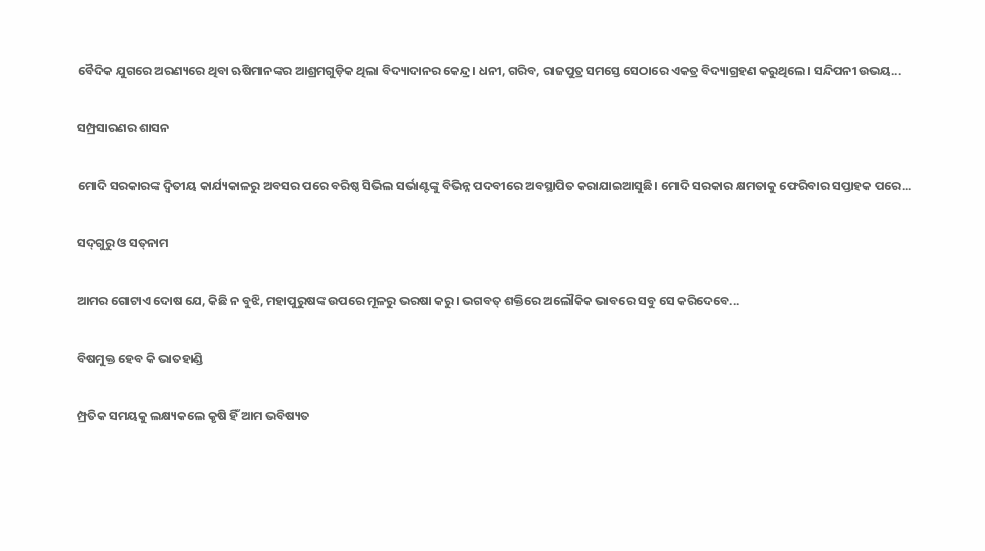ବୈଦିକ ଯୁଗରେ ଅରଣ୍ୟରେ ଥିବା ଋଷିମାନଙ୍କର ଆଶ୍ରମଗୁଡ଼ିକ ଥିଲା ବିଦ୍ୟାଦାନର କେନ୍ଦ୍ର। ଧନୀ, ଗରିବ, ରାଜପୁତ୍ର ସମସ୍ତେ ସେଠାରେ ଏକତ୍ର ବିଦ୍ୟାଗ୍ରହଣ କରୁଥିଲେ। ସନ୍ଦିପନୀ ଉଭୟ...

ସମ୍ପ୍ରସାରଣର ଶାସନ

ମୋଦି ସରକାରଙ୍କ ଦ୍ୱିତୀୟ କାର୍ଯ୍ୟକାଳରୁ ଅବସର ପରେ ବରିଷ୍ଠ ସିଭିଲ ସର୍ଭାଣ୍ଟଙ୍କୁ ବିଭିନ୍ନ ପଦବୀରେ ଅବସ୍ଥାପିତ କରାଯାଇଆସୁଛି। ମୋଦି ସରକାର କ୍ଷମତାକୁ ଫେରିବାର ସପ୍ତାହକ ପରେ...

ସଦ୍‌ଗୁରୁ ଓ ସତ୍‌ନାମ

ଆମର ଗୋଟାଏ ଦୋଷ ଯେ, କିଛି ନ ବୁଝି, ମହାପୁରୁଷଙ୍କ ଉପରେ ମୂଳରୁ ଭରଷା କରୁ। ଭଗବତ୍‌ ଶକ୍ତିରେ ଅଲୌକିକ ଭାବରେ ସବୁ ସେ କରିଦେବେ...

ବିଷମୁକ୍ତ ହେବ କି ଭାତହାଣ୍ଡି

ମ୍ପ୍ରତିକ ସମୟକୁ ଲକ୍ଷ୍ୟକଲେ କୃଷି ହିଁ ଆମ ଭବିଷ୍ୟତ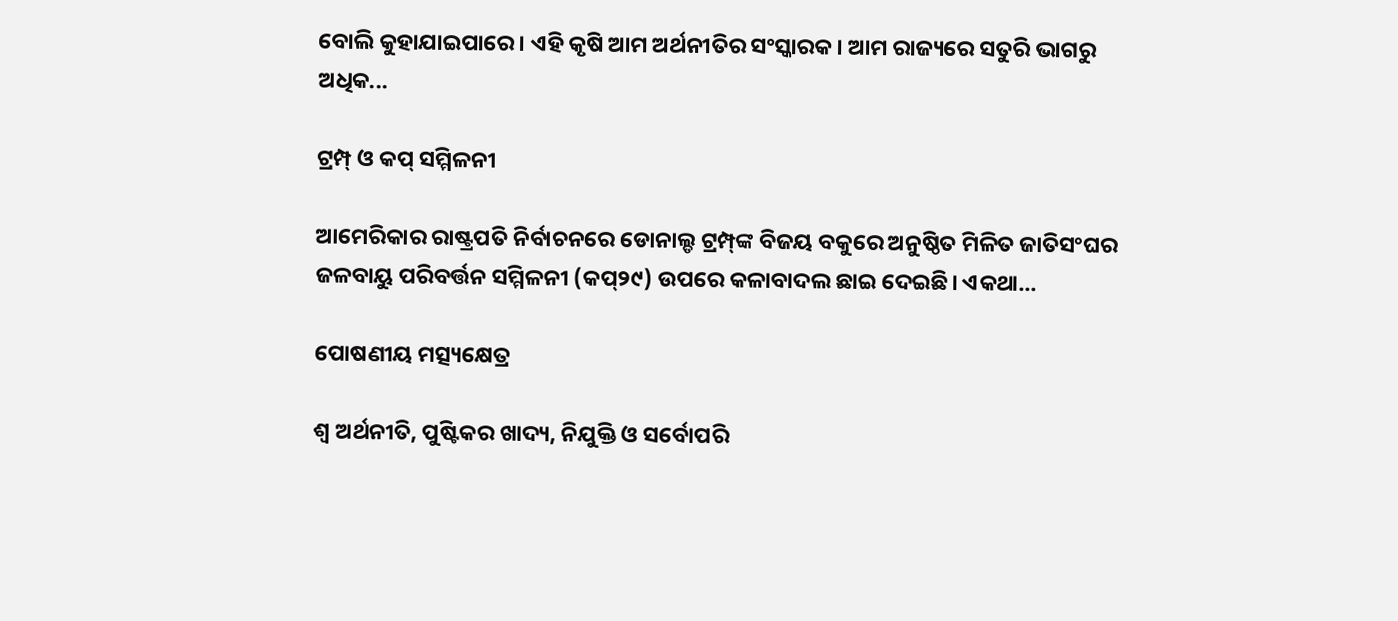ବୋଲି କୁହାଯାଇପାରେ। ଏହି କୃଷି ଆମ ଅର୍ଥନୀତିର ସଂସ୍କାରକ। ଆମ ରାଜ୍ୟରେ ସତୁରି ଭାଗରୁ ଅଧିକ...

ଟ୍ରମ୍ପ୍‌ ଓ କପ୍‌ ସମ୍ମିଳନୀ

ଆମେରିକାର ରାଷ୍ଟ୍ରପତି ନିର୍ବାଚନରେ ଡୋନାଲ୍ଡ ଟ୍ରମ୍ପ୍‌ଙ୍କ ବିଜୟ ବକୁରେ ଅନୁଷ୍ଠିତ ମିଳିତ ଜାତିସଂଘର ଜଳବାୟୁ ପରିବର୍ତ୍ତନ ସମ୍ମିଳନୀ (କପ୍‌୨୯) ଉପରେ କଳାବାଦଲ ଛାଇ ଦେଇଛି। ଏକଥା...

ପୋଷଣୀୟ ମତ୍ସ୍ୟକ୍ଷେତ୍ର

ଶ୍ୱ ଅର୍ଥନୀତି, ପୁଷ୍ଟିକର ଖାଦ୍ୟ, ନିଯୁକ୍ତି ଓ ସର୍ବୋପରି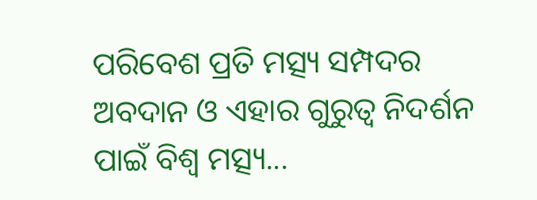ପରିବେଶ ପ୍ରତି ମତ୍ସ୍ୟ ସମ୍ପଦର ଅବଦାନ ଓ ଏହାର ଗୁରୁତ୍ୱ ନିଦର୍ଶନ ପାଇଁ ବିଶ୍ୱ ମତ୍ସ୍ୟ...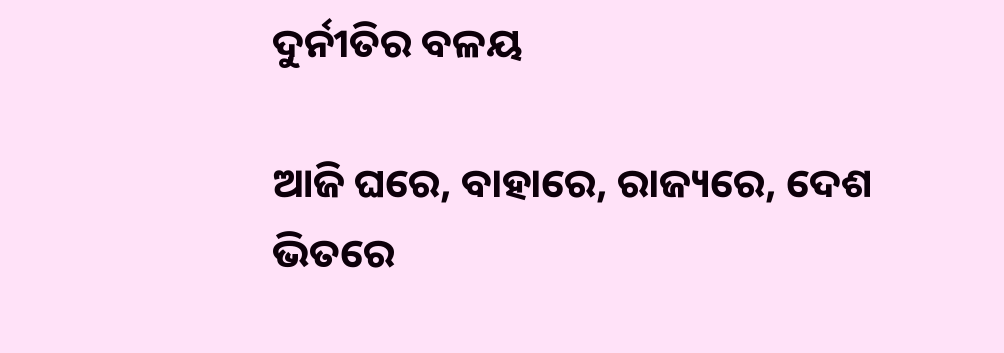ଦୁର୍ନୀତିର ବଳୟ

ଆଜି ଘରେ, ବାହାରେ, ରାଜ୍ୟରେ, ଦେଶ ଭିତରେ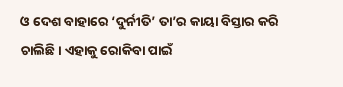ଓ ଦେଶ ବାହାରେ ‘ଦୁର୍ନୀତି’ ତା’ର କାୟା ବିସ୍ତାର କରି ଚାଲିଛି। ଏହାକୁ ରୋକିବା ପାଇଁ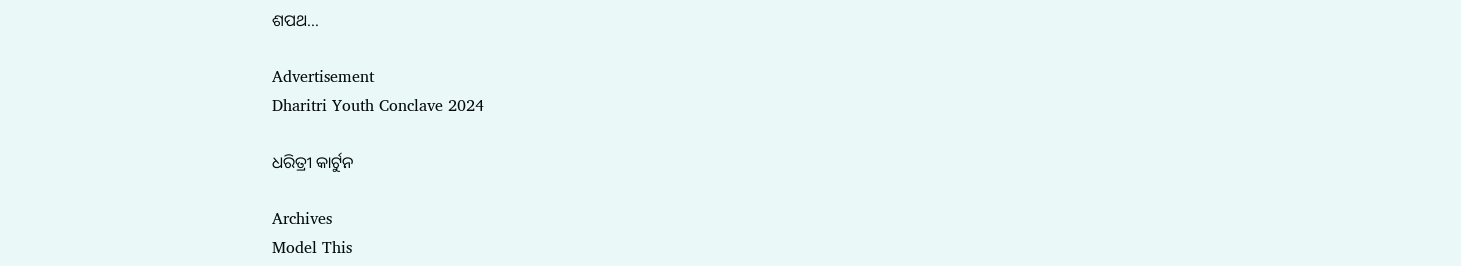ଶପଥ...

Advertisement
Dharitri Youth Conclave 2024

ଧରିତ୍ରୀ କାର୍ଟୁନ

Archives
Model This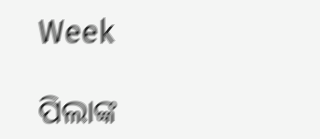Week

ପିଲାଙ୍କ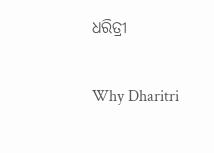ଧରିତ୍ରୀ

Why Dharitri